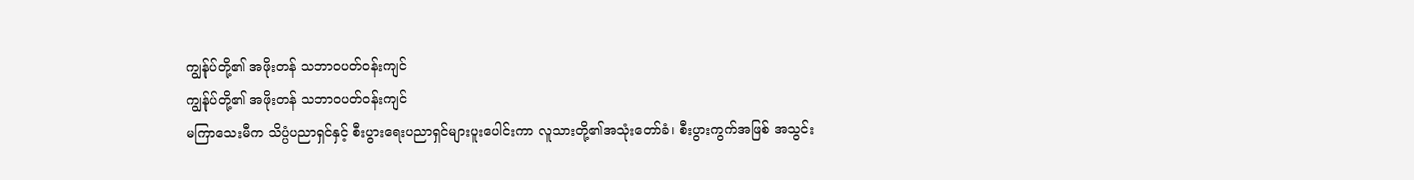ကျွန်ုပ်တို့၏ အဖိုးတန် သဘာဝပတ်ဝန်းကျင်
ကျွန်ုပ်တို့၏ အဖိုးတန် သဘာဝပတ်ဝန်းကျင်
မကြာသေးမီက သိပ္ပံပညာရှင်နှင့် စီးပွားရေးပညာရှင်များပူးပေါင်းကာ လူသားတို့၏အသုံးတော်ခံ၊ စီးပွားကွက်အဖြစ် အသွင်း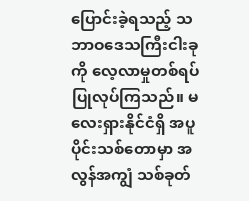ပြောင်းခဲ့ရသည့် သဘာဝဒေသကြီးငါးခုကို လေ့လာမှုတစ်ရပ် ပြုလုပ်ကြသည်။ မလေးရှားနိုင်ငံရှိ အပူပိုင်းသစ်တောမှာ အလွန်အကျွံ သစ်ခုတ်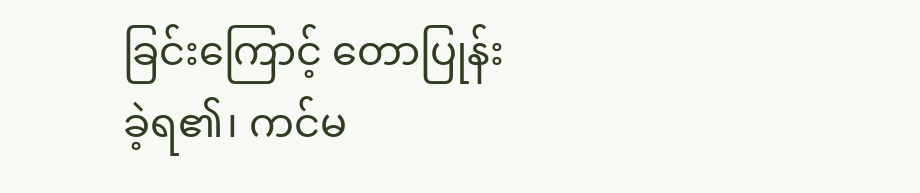ခြင်းကြောင့် တောပြုန်းခဲ့ရ၏၊ ကင်မ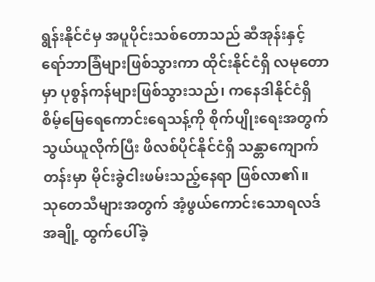ရွန်းနိုင်ငံမှ အပူပိုင်းသစ်တောသည် ဆီအုန်းနှင့် ရော်ဘာခြံများဖြစ်သွားကာ ထိုင်းနိုင်ငံရှိ လမုတောမှာ ပုစွန်ကန်များဖြစ်သွားသည်၊ ကနေဒါနိုင်ငံရှိ စိမ့်မြေရေကောင်းရေသန့်ကို စိုက်ပျိုးရေးအတွက် သွယ်ယူလိုက်ပြီး ဖိလစ်ပိုင်နိုင်ငံရှိ သန္တာကျောက်တန်းမှာ မိုင်းခွဲငါးဖမ်းသည့်နေရာ ဖြစ်လာ၏။
သုတေသီများအတွက် အံ့ဖွယ်ကောင်းသောရလဒ်အချို့ ထွက်ပေါ်ခဲ့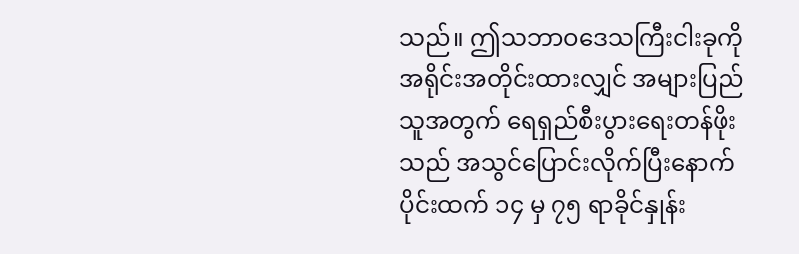သည်။ ဤသဘာဝဒေသကြီးငါးခုကို အရိုင်းအတိုင်းထားလျှင် အများပြည်သူအတွက် ရေရှည်စီးပွားရေးတန်ဖိုးသည် အသွင်ပြောင်းလိုက်ပြီးနောက်ပိုင်းထက် ၁၄ မှ ၇၅ ရာခိုင်နှုန်း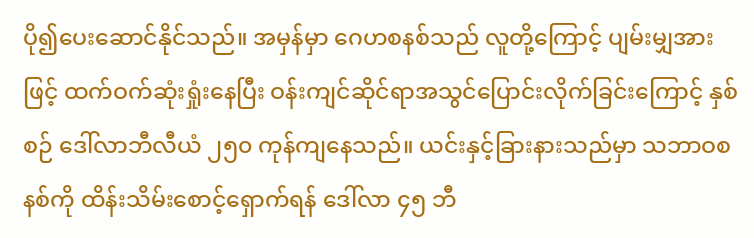ပို၍ပေးဆောင်နိုင်သည်။ အမှန်မှာ ဂေဟစနစ်သည် လူတို့ကြောင့် ပျမ်းမျှအားဖြင့် ထက်ဝက်ဆုံးရှုံးနေပြီး ဝန်းကျင်ဆိုင်ရာအသွင်ပြောင်းလိုက်ခြင်းကြောင့် နှစ်စဉ် ဒေါ်လာဘီလီယံ ၂၅၀ ကုန်ကျနေသည်။ ယင်းနှင့်ခြားနားသည်မှာ သဘာဝစနစ်ကို ထိန်းသိမ်းစောင့်ရှောက်ရန် ဒေါ်လာ ၄၅ ဘီ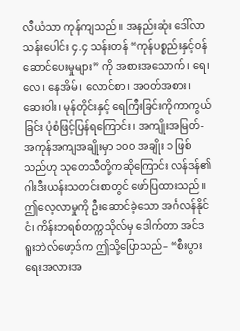လီယံသာ ကုန်ကျသည်။ အနည်းဆုံး ဒေါ်လာသန်းပေါင်း ၄.၄ သန်းတန် “ကုန်ပစ္စည်းနှင့်ဝန်ဆောင်ပေးမှုများ” ကို အစားအသောက်၊ ရေ၊ လေ၊ နေအိမ်၊ လောင်စာ၊ အဝတ်အစား၊ ဆေးဝါး၊ မုန်တိုင်းနှင့် ရေကြီးခြင်းကိုကာကွယ်ခြင်း ပုံစံဖြင့်ပြန်ရကြောင်း၊ အကျိုးအမြတ်-အကုန်အကျအချိုးမှာ ၁၀၀ အချိုး ၁ ဖြစ်သည်ဟု သုတေသီတို့ကဆိုကြောင်း လန်ဒန်၏ ဂါးဒီးယန်းသတင်းစာတွင် ဖော်ပြထားသည်။ ဤလေ့လာမှုကို ဦးဆောင်ခဲ့သော အင်္ဂလန်နိုင်ငံ၊ ကိန်းဘရစ်တက္ကသိုလ်မှ ဒေါက်တာ အင်ဒရူးဘဲလ်ဖော့ဒ်က ဤသို့ပြောသည်– “စီးပွားရေးအလားအ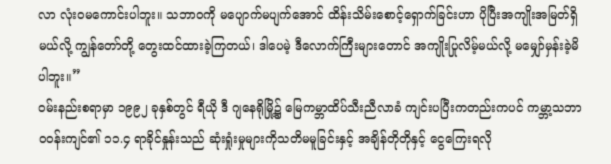လာ လုံးဝမကောင်းပါဘူး။ သဘာဝကို မပျောက်မပျက်အောင် ထိန်းသိမ်းစောင့်ရှောက်ခြင်းဟာ ပိုပြီးအကျိုးအမြတ်ရှိမယ်လို့ ကျွန်တော်တို့ တွေးထင်ထားခဲ့ကြတယ်၊ ဒါပေမဲ့ ဒီလောက်ကြီးများတောင် အကျိုးပြုလိမ့်မယ်လို့ မမျှော်မှန်းခဲ့မိပါဘူး။”
ဝမ်းနည်းစရာမှာ ၁၉၉၂ ခုနှစ်တွင် ရီယို ဒီ ဂျနေရိုမြို့၌ မြေကမ္ဘာထိပ်သီးညီလာခံ ကျင်းပပြီးကတည်းကပင် ကမ္ဘာ့သဘာဝဝန်းကျင်၏ ၁၁.၄ ရာခိုင်နှုန်းသည် ဆုံးရှုံးမှုများကိုသတိမမူခြင်းနှင့် အချိန်တိုတိုနှင့် ငွေကြေးရလို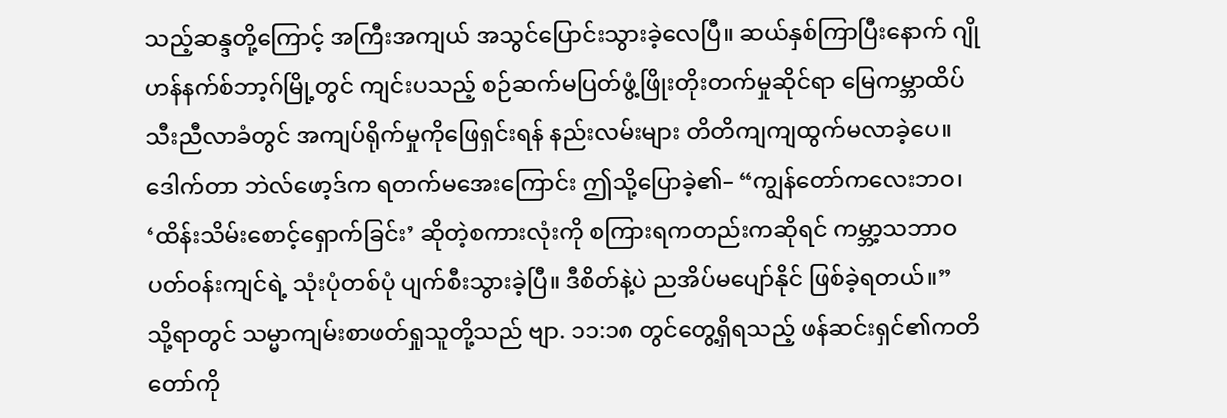သည့်ဆန္ဒတို့ကြောင့် အကြီးအကျယ် အသွင်ပြောင်းသွားခဲ့လေပြီ။ ဆယ်နှစ်ကြာပြီးနောက် ဂျိုဟန်နက်စ်ဘာ့ဂ်မြို့တွင် ကျင်းပသည့် စဉ်ဆက်မပြတ်ဖွံ့ဖြိုးတိုးတက်မှုဆိုင်ရာ မြေကမ္ဘာထိပ်သီးညီလာခံတွင် အကျပ်ရိုက်မှုကိုဖြေရှင်းရန် နည်းလမ်းများ တိတိကျကျထွက်မလာခဲ့ပေ။ ဒေါက်တာ ဘဲလ်ဖော့ဒ်က ရတက်မအေးကြောင်း ဤသို့ပြောခဲ့၏– “ကျွန်တော်ကလေးဘဝ၊ ‘ထိန်းသိမ်းစောင့်ရှောက်ခြင်း’ ဆိုတဲ့စကားလုံးကို စကြားရကတည်းကဆိုရင် ကမ္ဘာ့သဘာဝပတ်ဝန်းကျင်ရဲ့ သုံးပုံတစ်ပုံ ပျက်စီးသွားခဲ့ပြီ။ ဒီစိတ်နဲ့ပဲ ညအိပ်မပျော်နိုင် ဖြစ်ခဲ့ရတယ်။”
သို့ရာတွင် သမ္မာကျမ်းစာဖတ်ရှုသူတို့သည် ဗျာ. ၁၁:၁၈ တွင်တွေ့ရှိရသည့် ဖန်ဆင်းရှင်၏ကတိတော်ကို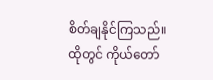စိတ်ချနိုင်ကြသည်။ ထိုတွင် ကိုယ်တော်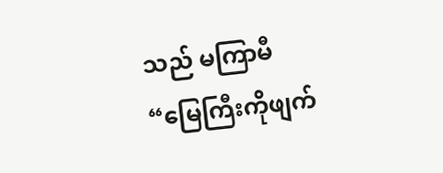သည် မကြာမီ “မြေကြီးကိုဖျက်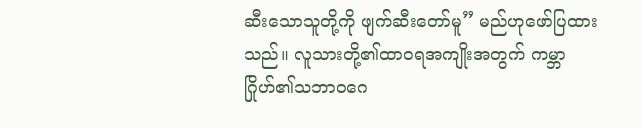ဆီးသောသူတို့ကို ဖျက်ဆီးတော်မူ” မည်ဟုဖော်ပြထားသည်။ လူသားတို့၏ထာဝရအကျိုးအတွက် ကမ္ဘာဂြိုဟ်၏သဘာဝဂေ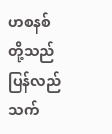ဟစနစ်တို့သည် ပြန်လည်သက်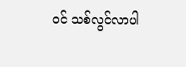ဝင် သစ်လွင်လာပါ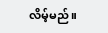လိမ့်မည်။